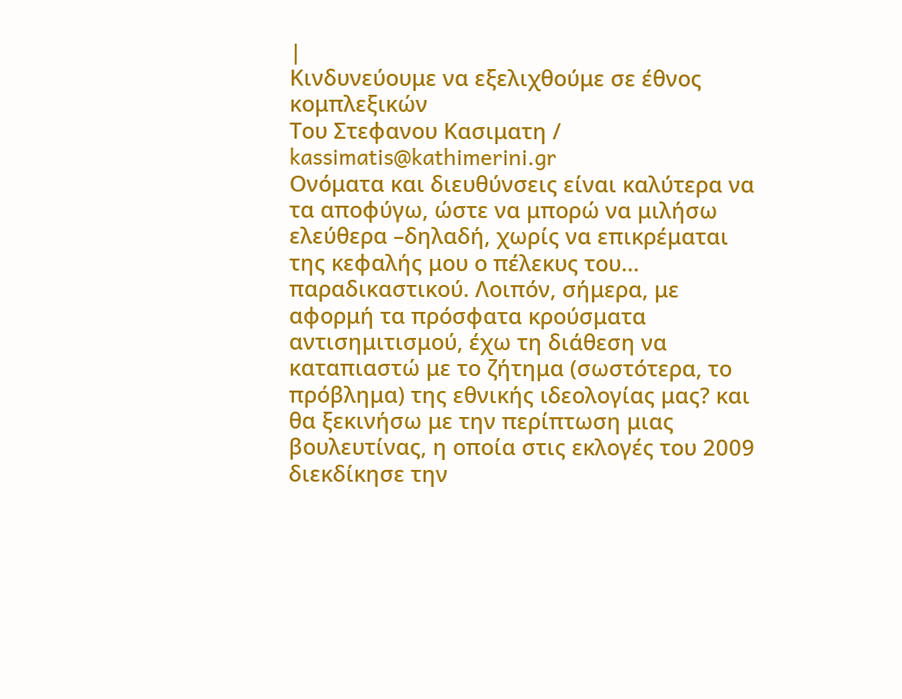|
Κινδυνεύουμε να εξελιχθούμε σε έθνος κομπλεξικών
Tου Στεφανου Κασιματη / kassimatis@kathimerini.gr
Ονόματα και διευθύνσεις είναι καλύτερα να τα αποφύγω, ώστε να μπορώ να μιλήσω ελεύθερα –δηλαδή, χωρίς να επικρέμαται της κεφαλής μου ο πέλεκυς του... παραδικαστικού. Λοιπόν, σήμερα, με αφορμή τα πρόσφατα κρούσματα αντισημιτισμού, έχω τη διάθεση να καταπιαστώ με το ζήτημα (σωστότερα, το πρόβλημα) της εθνικής ιδεολογίας μας? και θα ξεκινήσω με την περίπτωση μιας βουλευτίνας, η οποία στις εκλογές του 2009 διεκδίκησε την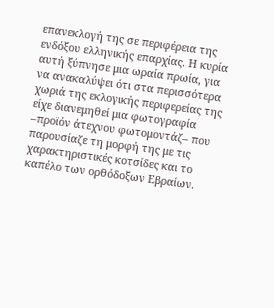επανεκλογή της σε περιφέρεια της ενδόξου ελληνικής επαρχίας. Η κυρία αυτή ξύπνησε μια ωραία πρωία, για να ανακαλύψει ότι στα περισσότερα χωριά της εκλογικής περιφερείας της είχε διανεμηθεί μια φωτογραφία –προϊόν άτεχνου φωτομοντάζ– που παρουσίαζε τη μορφή της με τις χαρακτηριστικές κοτσίδες και το καπέλο των ορθόδοξων Εβραίων.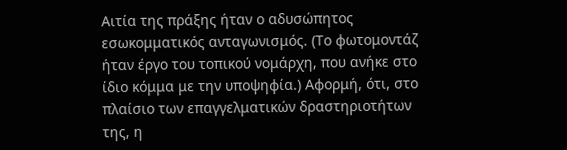Αιτία της πράξης ήταν ο αδυσώπητος εσωκομματικός ανταγωνισμός. (Το φωτομοντάζ ήταν έργο του τοπικού νομάρχη, που ανήκε στο ίδιο κόμμα με την υποψηφία.) Αφορμή, ότι, στο πλαίσιο των επαγγελματικών δραστηριοτήτων της, η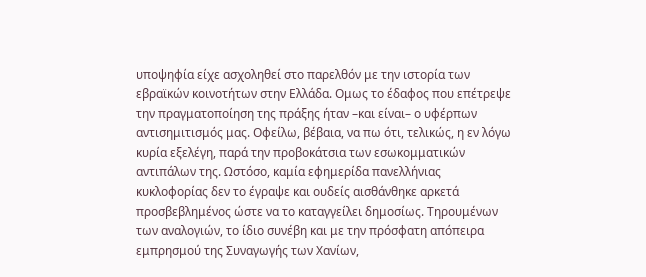υποψηφία είχε ασχοληθεί στο παρελθόν με την ιστορία των εβραϊκών κοινοτήτων στην Ελλάδα. Ομως το έδαφος που επέτρεψε την πραγματοποίηση της πράξης ήταν –και είναι– ο υφέρπων αντισημιτισμός μας. Οφείλω, βέβαια, να πω ότι, τελικώς, η εν λόγω κυρία εξελέγη, παρά την προβοκάτσια των εσωκομματικών αντιπάλων της. Ωστόσο, καμία εφημερίδα πανελλήνιας κυκλοφορίας δεν το έγραψε και ουδείς αισθάνθηκε αρκετά προσβεβλημένος ώστε να το καταγγείλει δημοσίως. Τηρουμένων των αναλογιών, το ίδιο συνέβη και με την πρόσφατη απόπειρα εμπρησμού της Συναγωγής των Χανίων,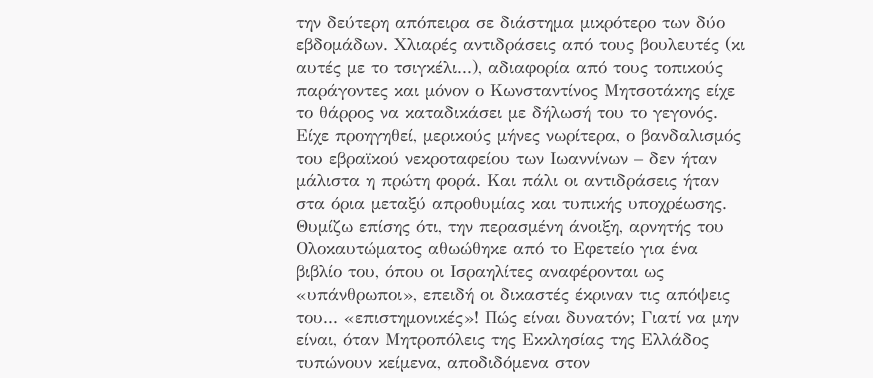την δεύτερη απόπειρα σε διάστημα μικρότερο των δύο εβδομάδων. Χλιαρές αντιδράσεις από τους βουλευτές (κι αυτές με το τσιγκέλι...), αδιαφορία από τους τοπικούς παράγοντες και μόνον ο Κωνσταντίνος Μητσοτάκης είχε το θάρρος να καταδικάσει με δήλωσή του το γεγονός. Είχε προηγηθεί, μερικούς μήνες νωρίτερα, ο βανδαλισμός του εβραϊκού νεκροταφείου των Ιωαννίνων – δεν ήταν μάλιστα η πρώτη φορά. Και πάλι οι αντιδράσεις ήταν στα όρια μεταξύ απροθυμίας και τυπικής υποχρέωσης. Θυμίζω επίσης ότι, την περασμένη άνοιξη, αρνητής του Ολοκαυτώματος αθωώθηκε από το Εφετείο για ένα βιβλίο του, όπου οι Ισραηλίτες αναφέρονται ως «υπάνθρωποι», επειδή οι δικαστές έκριναν τις απόψεις του... «επιστημονικές»! Πώς είναι δυνατόν; Γιατί να μην είναι, όταν Μητροπόλεις της Εκκλησίας της Ελλάδος τυπώνουν κείμενα, αποδιδόμενα στον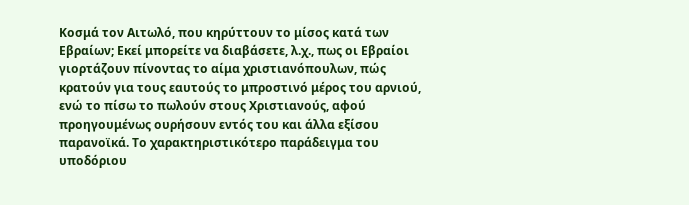Κοσμά τον Αιτωλό, που κηρύττουν το μίσος κατά των Εβραίων; Εκεί μπορείτε να διαβάσετε, λ.χ., πως οι Εβραίοι γιορτάζουν πίνοντας το αίμα χριστιανόπουλων, πώς κρατούν για τους εαυτούς το μπροστινό μέρος του αρνιού, ενώ το πίσω το πωλούν στους Χριστιανούς, αφού προηγουμένως ουρήσουν εντός του και άλλα εξίσου παρανοϊκά. Το χαρακτηριστικότερο παράδειγμα του υποδόριου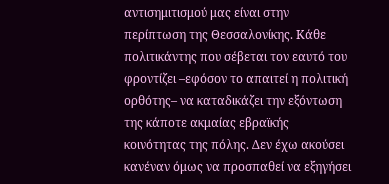αντισημιτισμού μας είναι στην περίπτωση της Θεσσαλονίκης. Κάθε πολιτικάντης που σέβεται τον εαυτό του φροντίζει –εφόσον το απαιτεί η πολιτική ορθότης– να καταδικάζει την εξόντωση της κάποτε ακμαίας εβραϊκής κοινότητας της πόλης. Δεν έχω ακούσει κανέναν όμως να προσπαθεί να εξηγήσει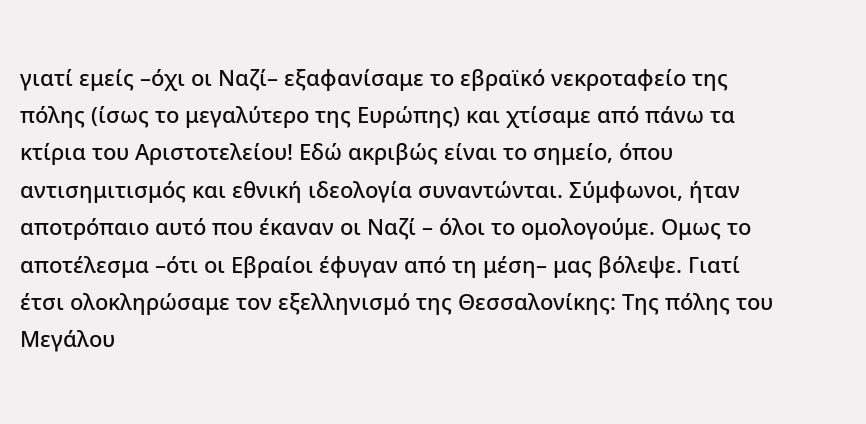γιατί εμείς –όχι οι Ναζί– εξαφανίσαμε το εβραϊκό νεκροταφείο της πόλης (ίσως το μεγαλύτερο της Ευρώπης) και χτίσαμε από πάνω τα κτίρια του Αριστοτελείου! Εδώ ακριβώς είναι το σημείο, όπου αντισημιτισμός και εθνική ιδεολογία συναντώνται. Σύμφωνοι, ήταν αποτρόπαιο αυτό που έκαναν οι Ναζί – όλοι το ομολογούμε. Ομως το αποτέλεσμα –ότι οι Εβραίοι έφυγαν από τη μέση– μας βόλεψε. Γιατί έτσι ολοκληρώσαμε τον εξελληνισμό της Θεσσαλονίκης: Της πόλης του Μεγάλου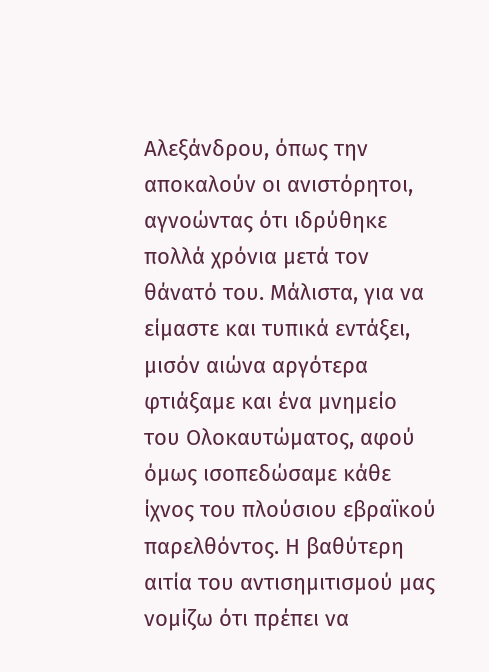Αλεξάνδρου, όπως την αποκαλούν οι ανιστόρητοι, αγνοώντας ότι ιδρύθηκε πολλά χρόνια μετά τον θάνατό του. Μάλιστα, για να είμαστε και τυπικά εντάξει, μισόν αιώνα αργότερα φτιάξαμε και ένα μνημείο του Ολοκαυτώματος, αφού όμως ισοπεδώσαμε κάθε ίχνος του πλούσιου εβραϊκού παρελθόντος. Η βαθύτερη αιτία του αντισημιτισμού μας νομίζω ότι πρέπει να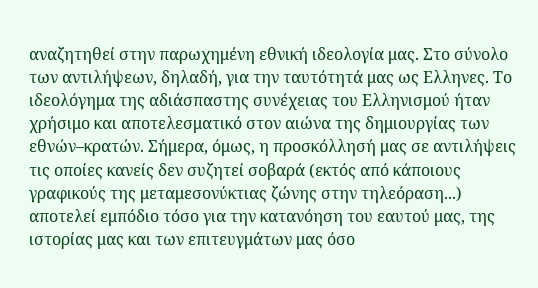αναζητηθεί στην παρωχημένη εθνική ιδεολογία μας. Στο σύνολο των αντιλήψεων, δηλαδή, για την ταυτότητά μας ως Ελληνες. Το ιδεολόγημα της αδιάσπαστης συνέχειας του Ελληνισμού ήταν χρήσιμο και αποτελεσματικό στον αιώνα της δημιουργίας των εθνών–κρατών. Σήμερα, όμως, η προσκόλλησή μας σε αντιλήψεις τις οποίες κανείς δεν συζητεί σοβαρά (εκτός από κάποιους γραφικούς της μεταμεσονύκτιας ζώνης στην τηλεόραση...) αποτελεί εμπόδιο τόσο για την κατανόηση του εαυτού μας, της ιστορίας μας και των επιτευγμάτων μας όσο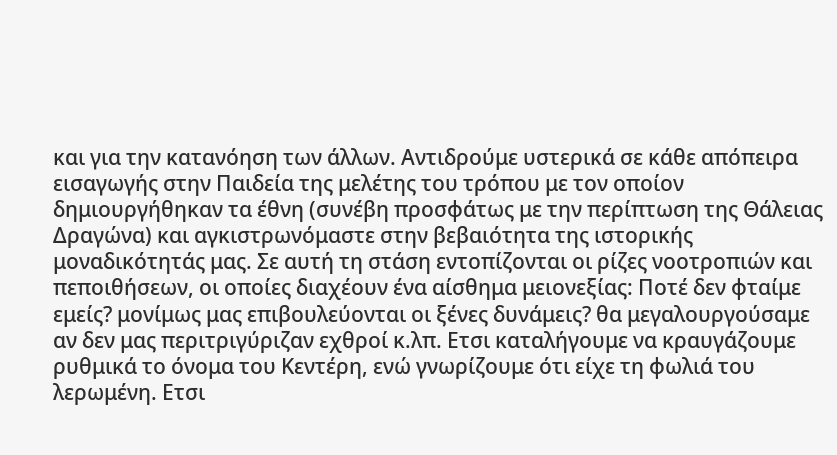και για την κατανόηση των άλλων. Αντιδρούμε υστερικά σε κάθε απόπειρα εισαγωγής στην Παιδεία της μελέτης του τρόπου με τον οποίον δημιουργήθηκαν τα έθνη (συνέβη προσφάτως με την περίπτωση της Θάλειας Δραγώνα) και αγκιστρωνόμαστε στην βεβαιότητα της ιστορικής μοναδικότητάς μας. Σε αυτή τη στάση εντοπίζονται οι ρίζες νοοτροπιών και πεποιθήσεων, οι οποίες διαχέουν ένα αίσθημα μειονεξίας: Ποτέ δεν φταίμε εμείς? μονίμως μας επιβουλεύονται οι ξένες δυνάμεις? θα μεγαλουργούσαμε αν δεν μας περιτριγύριζαν εχθροί κ.λπ. Ετσι καταλήγουμε να κραυγάζουμε ρυθμικά το όνομα του Κεντέρη, ενώ γνωρίζουμε ότι είχε τη φωλιά του λερωμένη. Ετσι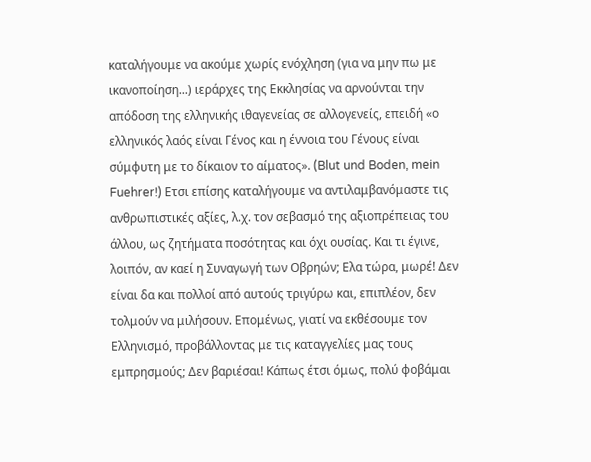καταλήγουμε να ακούμε χωρίς ενόχληση (για να μην πω με ικανοποίηση...) ιεράρχες της Εκκλησίας να αρνούνται την απόδοση της ελληνικής ιθαγενείας σε αλλογενείς, επειδή «ο ελληνικός λαός είναι Γένος και η έννοια του Γένους είναι σύμφυτη με το δίκαιον το αίματος». (Blut und Boden, mein Fuehrer!) Ετσι επίσης καταλήγουμε να αντιλαμβανόμαστε τις ανθρωπιστικές αξίες, λ.χ. τον σεβασμό της αξιοπρέπειας του άλλου, ως ζητήματα ποσότητας και όχι ουσίας. Και τι έγινε, λοιπόν, αν καεί η Συναγωγή των Οβρηών; Ελα τώρα, μωρέ! Δεν είναι δα και πολλοί από αυτούς τριγύρω και, επιπλέον, δεν τολμούν να μιλήσουν. Επομένως, γιατί να εκθέσουμε τον Ελληνισμό, προβάλλοντας με τις καταγγελίες μας τους εμπρησμούς; Δεν βαριέσαι! Κάπως έτσι όμως, πολύ φοβάμαι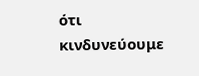ότι κινδυνεύουμε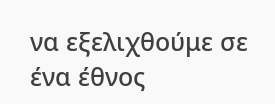να εξελιχθούμε σε ένα έθνος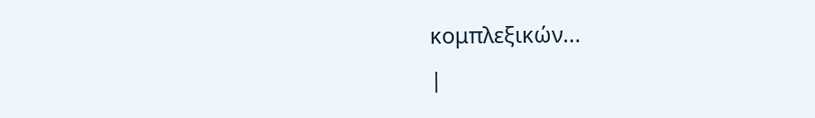κομπλεξικών...
|